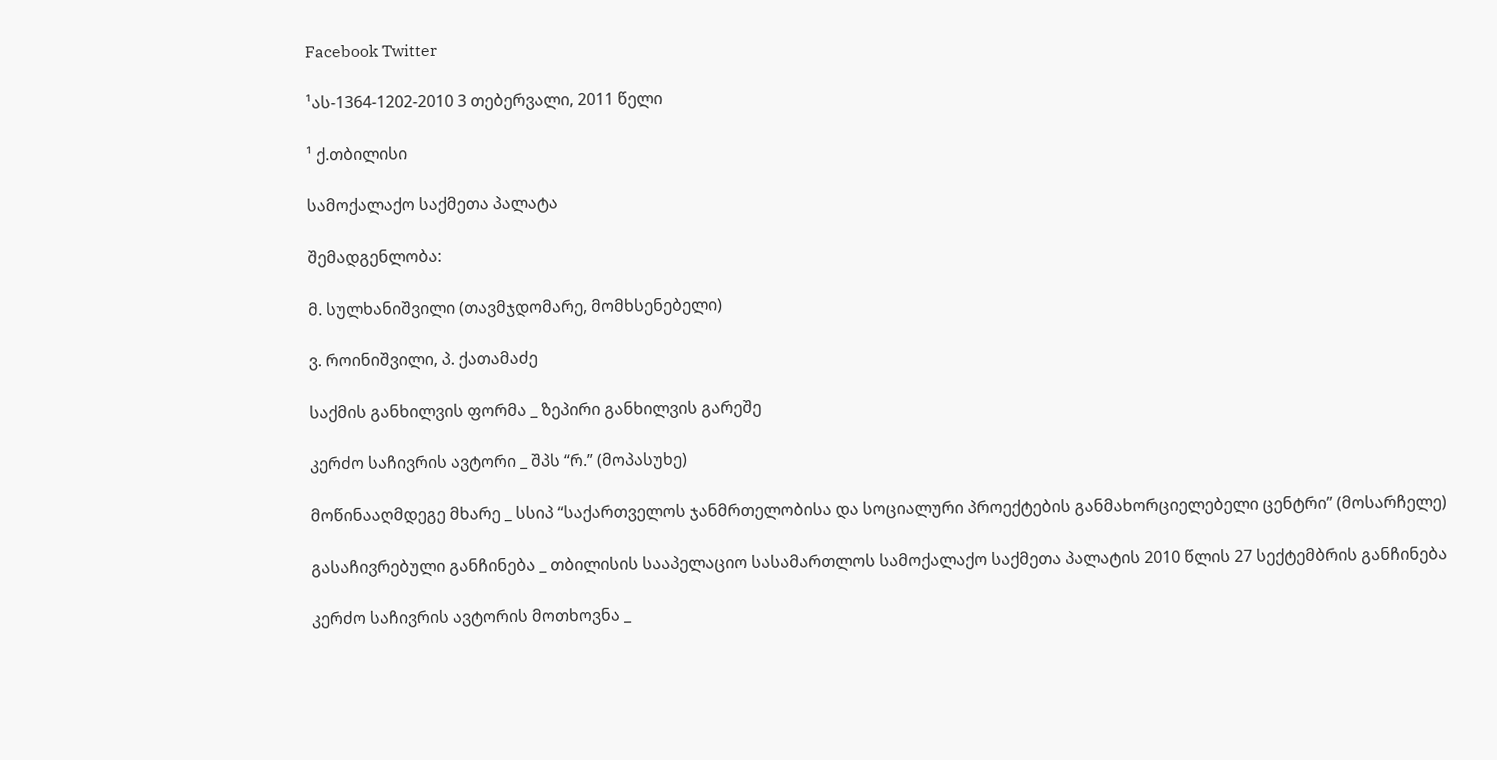Facebook Twitter

¹ას-1364-1202-2010 3 თებერვალი, 2011 წელი

¹ ქ.თბილისი

სამოქალაქო საქმეთა პალატა

შემადგენლობა:

მ. სულხანიშვილი (თავმჯდომარე, მომხსენებელი)

ვ. როინიშვილი, პ. ქათამაძე

საქმის განხილვის ფორმა _ ზეპირი განხილვის გარეშე

კერძო საჩივრის ავტორი _ შპს “რ.” (მოპასუხე)

მოწინააღმდეგე მხარე _ სსიპ “საქართველოს ჯანმრთელობისა და სოციალური პროექტების განმახორციელებელი ცენტრი” (მოსარჩელე)

გასაჩივრებული განჩინება _ თბილისის სააპელაციო სასამართლოს სამოქალაქო საქმეთა პალატის 2010 წლის 27 სექტემბრის განჩინება

კერძო საჩივრის ავტორის მოთხოვნა _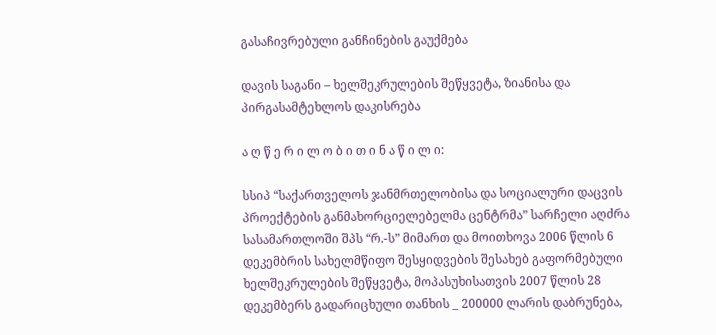გასაჩივრებული განჩინების გაუქმება

დავის საგანი – ხელშეკრულების შეწყვეტა, ზიანისა და პირგასამტეხლოს დაკისრება

ა ღ წ ე რ ი ლ ო ბ ი თ ი ნ ა წ ი ლ ი:

სსიპ “საქართველოს ჯანმრთელობისა და სოციალური დაცვის პროექტების განმახორციელებელმა ცენტრმა” სარჩელი აღძრა სასამართლოში შპს “რ.-ს” მიმართ და მოითხოვა 2006 წლის 6 დეკემბრის სახელმწიფო შესყიდვების შესახებ გაფორმებული ხელშეკრულების შეწყვეტა, მოპასუხისათვის 2007 წლის 28 დეკემბერს გადარიცხული თანხის _ 200000 ლარის დაბრუნება,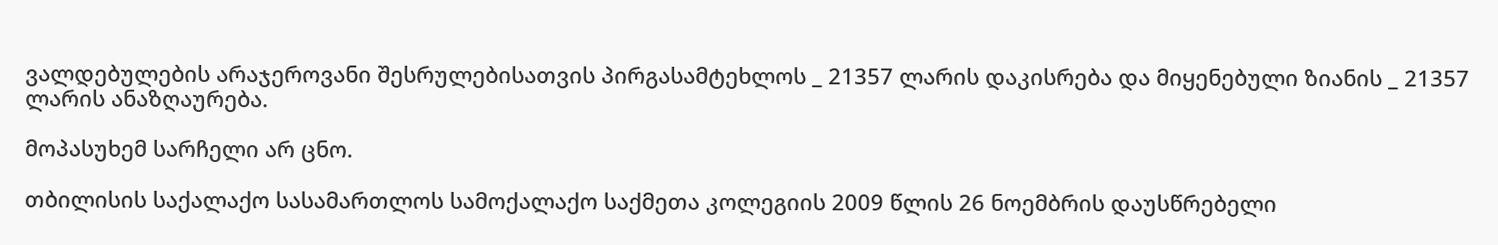ვალდებულების არაჯეროვანი შესრულებისათვის პირგასამტეხლოს _ 21357 ლარის დაკისრება და მიყენებული ზიანის _ 21357 ლარის ანაზღაურება.

მოპასუხემ სარჩელი არ ცნო.

თბილისის საქალაქო სასამართლოს სამოქალაქო საქმეთა კოლეგიის 2009 წლის 26 ნოემბრის დაუსწრებელი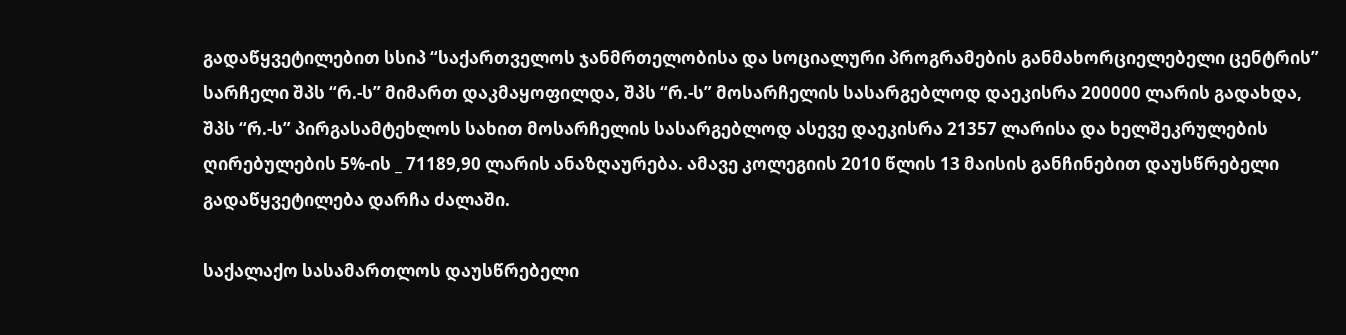გადაწყვეტილებით სსიპ “საქართველოს ჯანმრთელობისა და სოციალური პროგრამების განმახორციელებელი ცენტრის” სარჩელი შპს “რ.-ს” მიმართ დაკმაყოფილდა, შპს “რ.-ს” მოსარჩელის სასარგებლოდ დაეკისრა 200000 ლარის გადახდა, შპს “რ.-ს” პირგასამტეხლოს სახით მოსარჩელის სასარგებლოდ ასევე დაეკისრა 21357 ლარისა და ხელშეკრულების ღირებულების 5%-ის _ 71189,90 ლარის ანაზღაურება. ამავე კოლეგიის 2010 წლის 13 მაისის განჩინებით დაუსწრებელი გადაწყვეტილება დარჩა ძალაში.

საქალაქო სასამართლოს დაუსწრებელი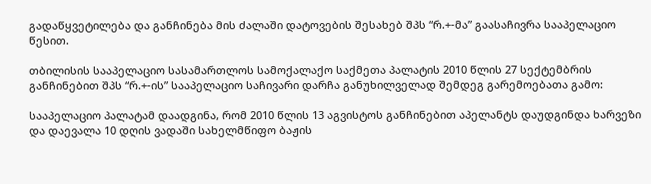გადაწყვეტილება და განჩინება მის ძალაში დატოვების შესახებ შპს “რ.+-მა” გაასაჩივრა სააპელაციო წესით.

თბილისის სააპელაციო სასამართლოს სამოქალაქო საქმეთა პალატის 2010 წლის 27 სექტემბრის განჩინებით შპს “რ.+-ის” სააპელაციო საჩივარი დარჩა განუხილველად შემდეგ გარემოებათა გამო:

სააპელაციო პალატამ დაადგინა, რომ 2010 წლის 13 აგვისტოს განჩინებით აპელანტს დაუდგინდა ხარვეზი და დაევალა 10 დღის ვადაში სახელმწიფო ბაჟის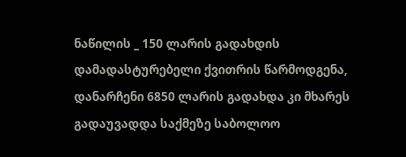ნაწილის _ 150 ლარის გადახდის დამადასტურებელი ქვითრის წარმოდგენა, დანარჩენი 6850 ლარის გადახდა კი მხარეს გადაუვადდა საქმეზე საბოლოო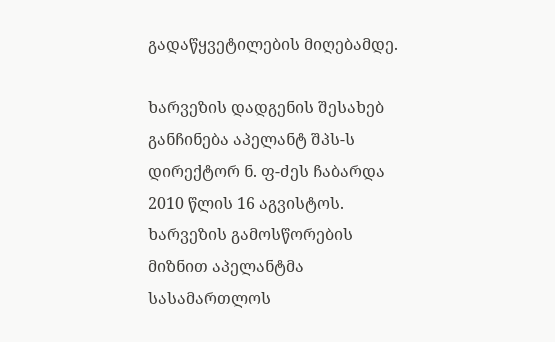გადაწყვეტილების მიღებამდე.

ხარვეზის დადგენის შესახებ განჩინება აპელანტ შპს-ს დირექტორ ნ. ფ-ძეს ჩაბარდა 2010 წლის 16 აგვისტოს. ხარვეზის გამოსწორების მიზნით აპელანტმა სასამართლოს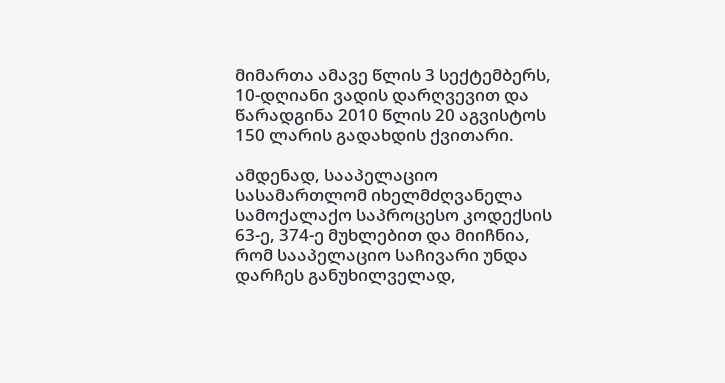მიმართა ამავე წლის 3 სექტემბერს, 10-დღიანი ვადის დარღვევით და წარადგინა 2010 წლის 20 აგვისტოს 150 ლარის გადახდის ქვითარი.

ამდენად, სააპელაციო სასამართლომ იხელმძღვანელა სამოქალაქო საპროცესო კოდექსის 63-ე, 374-ე მუხლებით და მიიჩნია, რომ სააპელაციო საჩივარი უნდა დარჩეს განუხილველად,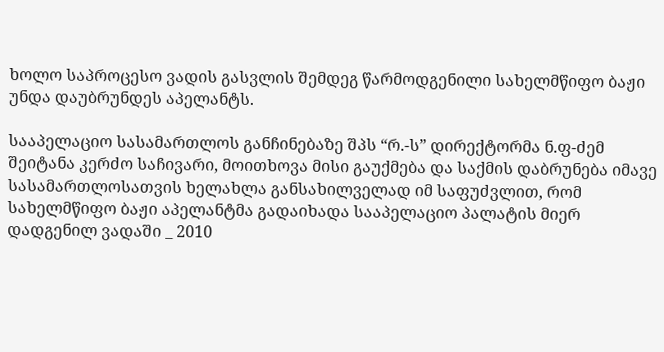ხოლო საპროცესო ვადის გასვლის შემდეგ წარმოდგენილი სახელმწიფო ბაჟი უნდა დაუბრუნდეს აპელანტს.

სააპელაციო სასამართლოს განჩინებაზე შპს “რ.-ს” დირექტორმა ნ.ფ-ძემ შეიტანა კერძო საჩივარი, მოითხოვა მისი გაუქმება და საქმის დაბრუნება იმავე სასამართლოსათვის ხელახლა განსახილველად იმ საფუძვლით, რომ სახელმწიფო ბაჟი აპელანტმა გადაიხადა სააპელაციო პალატის მიერ დადგენილ ვადაში _ 2010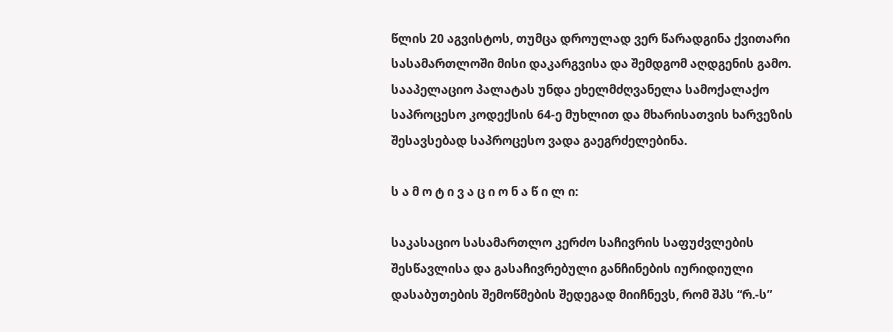წლის 20 აგვისტოს, თუმცა დროულად ვერ წარადგინა ქვითარი სასამართლოში მისი დაკარგვისა და შემდგომ აღდგენის გამო. სააპელაციო პალატას უნდა ეხელმძღვანელა სამოქალაქო საპროცესო კოდექსის 64-ე მუხლით და მხარისათვის ხარვეზის შესავსებად საპროცესო ვადა გაეგრძელებინა.

ს ა მ ო ტ ი ვ ა ც ი ო ნ ა წ ი ლ ი:

საკასაციო სასამართლო კერძო საჩივრის საფუძვლების შესწავლისა და გასაჩივრებული განჩინების იურიდიული დასაბუთების შემოწმების შედეგად მიიჩნევს, რომ შპს “რ.-ს”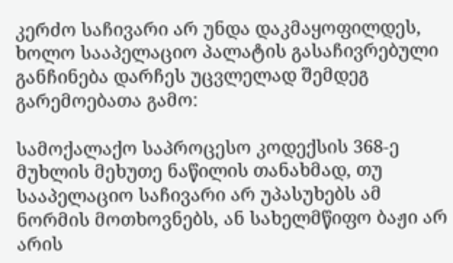კერძო საჩივარი არ უნდა დაკმაყოფილდეს, ხოლო სააპელაციო პალატის გასაჩივრებული განჩინება დარჩეს უცვლელად შემდეგ გარემოებათა გამო:

სამოქალაქო საპროცესო კოდექსის 368-ე მუხლის მეხუთე ნაწილის თანახმად, თუ სააპელაციო საჩივარი არ უპასუხებს ამ ნორმის მოთხოვნებს, ან სახელმწიფო ბაჟი არ არის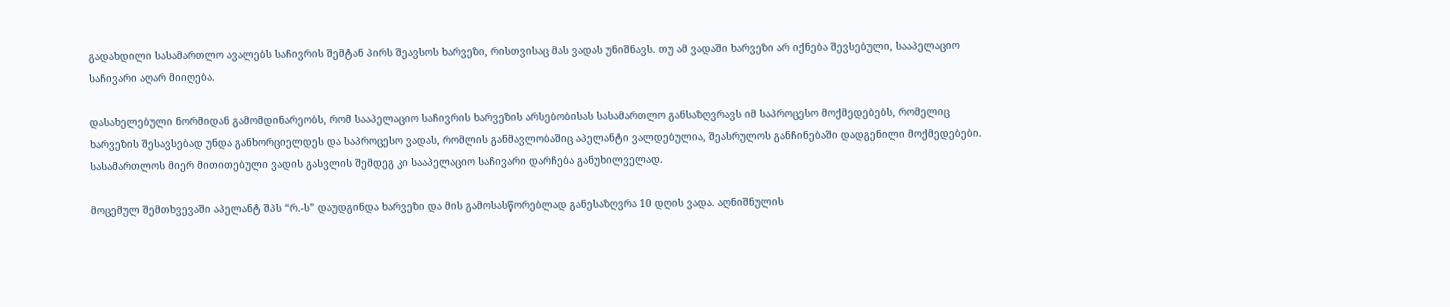გადახდილი სასამართლო ავალებს საჩივრის შემტან პირს შეავსოს ხარვეზი, რისთვისაც მას ვადას უნიშნავს. თუ ამ ვადაში ხარვეზი არ იქნება შევსებული, სააპელაციო საჩივარი აღარ მიიღება.

დასახელებული ნორმიდან გამომდინარეობს, რომ სააპელაციო საჩივრის ხარვეზის არსებობისას სასამართლო განსაზღვრავს იმ საპროცესო მოქმედებებს, რომელიც ხარვეზის შესავსებად უნდა განხორციელდეს და საპროცესო ვადას, რომლის განმავლობაშიც აპელანტი ვალდებულია, შეასრულოს განჩინებაში დადგენილი მოქმედებები. სასამართლოს მიერ მითითებული ვადის გასვლის შემდეგ კი სააპელაციო საჩივარი დარჩება განუხილველად.

მოცემულ შემთხვევაში აპელანტ შპს “რ.-ს” დაუდგინდა ხარვეზი და მის გამოსასწორებლად განესაზღვრა 10 დღის ვადა. აღნიშნულის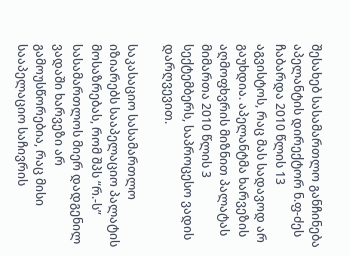შესახებ სასამართლო განჩინება აპელანტის დირექტორ ნ.ფ-ძეს ჩაბარდა 2010 წლის 13 აგვისტოს, რაც მას სადავოდ არ გაუხდია. აპელანტმა ხარვეზის აღმოფხვრის მიზნით პალატას მიმართა 2010 წლის 3 სექტემბერს, საპროცესო ვადის დარღვევით.

საკასაციო სასამართლო იზიარებს სააპელაციო პალატის მოსაზრებას, რომ შპს “რ.-ს” სასამართლოს მიერ დადგენილ ვადაში ხარვეზი არ გამოუსწორებია, რაც მისი სააპელაციო საჩივრის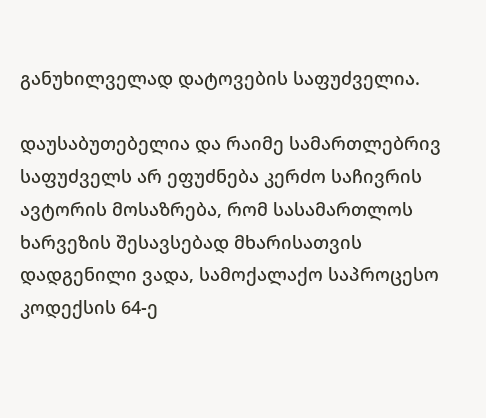განუხილველად დატოვების საფუძველია.

დაუსაბუთებელია და რაიმე სამართლებრივ საფუძველს არ ეფუძნება კერძო საჩივრის ავტორის მოსაზრება, რომ სასამართლოს ხარვეზის შესავსებად მხარისათვის დადგენილი ვადა, სამოქალაქო საპროცესო კოდექსის 64-ე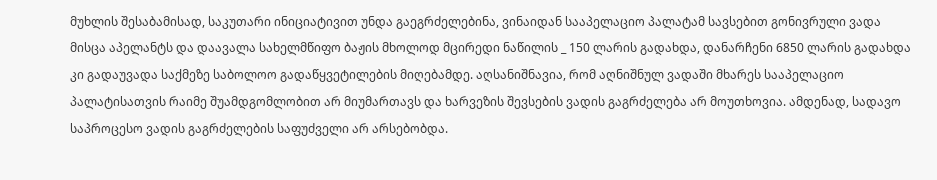მუხლის შესაბამისად, საკუთარი ინიციატივით უნდა გაეგრძელებინა, ვინაიდან სააპელაციო პალატამ სავსებით გონივრული ვადა მისცა აპელანტს და დაავალა სახელმწიფო ბაჟის მხოლოდ მცირედი ნაწილის _ 150 ლარის გადახდა, დანარჩენი 6850 ლარის გადახდა კი გადაუვადა საქმეზე საბოლოო გადაწყვეტილების მიღებამდე. აღსანიშნავია, რომ აღნიშნულ ვადაში მხარეს სააპელაციო პალატისათვის რაიმე შუამდგომლობით არ მიუმართავს და ხარვეზის შევსების ვადის გაგრძელება არ მოუთხოვია. ამდენად, სადავო საპროცესო ვადის გაგრძელების საფუძველი არ არსებობდა.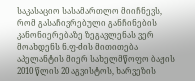საკასაციო სასამართლო მიიჩნევს, რომ გასაჩივრებული განჩინების კანონიერებაზე ზეგავლენას ვერ მოახდენს ნ.ფ-ძის მითითება აპელანტის მიერ სახელმწოფო ბაჟის 2010 წლის 20 აგვისტოს, ხარვეზის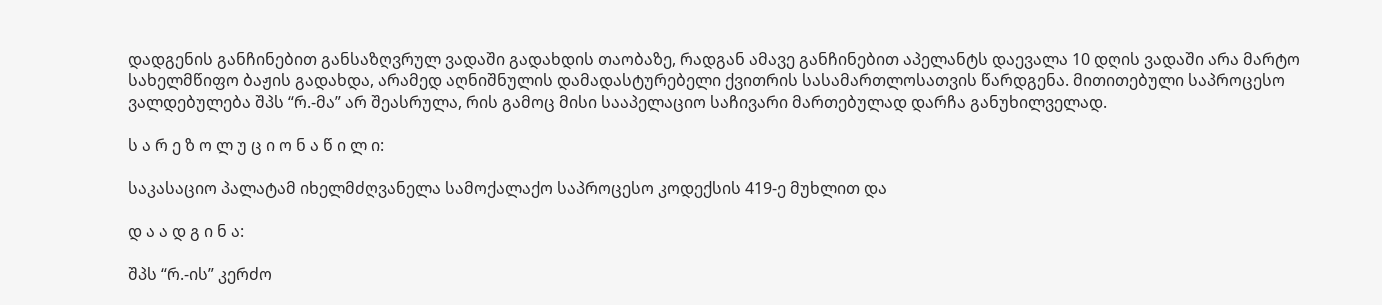დადგენის განჩინებით განსაზღვრულ ვადაში გადახდის თაობაზე, რადგან ამავე განჩინებით აპელანტს დაევალა 10 დღის ვადაში არა მარტო სახელმწიფო ბაჟის გადახდა, არამედ აღნიშნულის დამადასტურებელი ქვითრის სასამართლოსათვის წარდგენა. მითითებული საპროცესო ვალდებულება შპს “რ.-მა” არ შეასრულა, რის გამოც მისი სააპელაციო საჩივარი მართებულად დარჩა განუხილველად.

ს ა რ ე ზ ო ლ უ ც ი ო ნ ა წ ი ლ ი:

საკასაციო პალატამ იხელმძღვანელა სამოქალაქო საპროცესო კოდექსის 419-ე მუხლით და

დ ა ა დ გ ი ნ ა:

შპს “რ.-ის” კერძო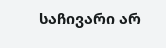საჩივარი არ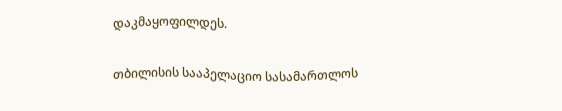დაკმაყოფილდეს.

თბილისის სააპელაციო სასამართლოს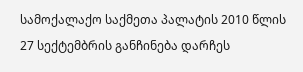სამოქალაქო საქმეთა პალატის 2010 წლის 27 სექტემბრის განჩინება დარჩეს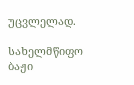უცვლელად.

სახელმწიფო ბაჟი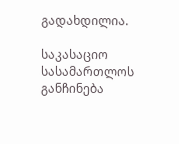გადახდილია.

საკასაციო სასამართლოს განჩინება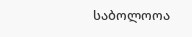საბოლოოა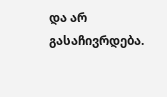და არ გასაჩივრდება.